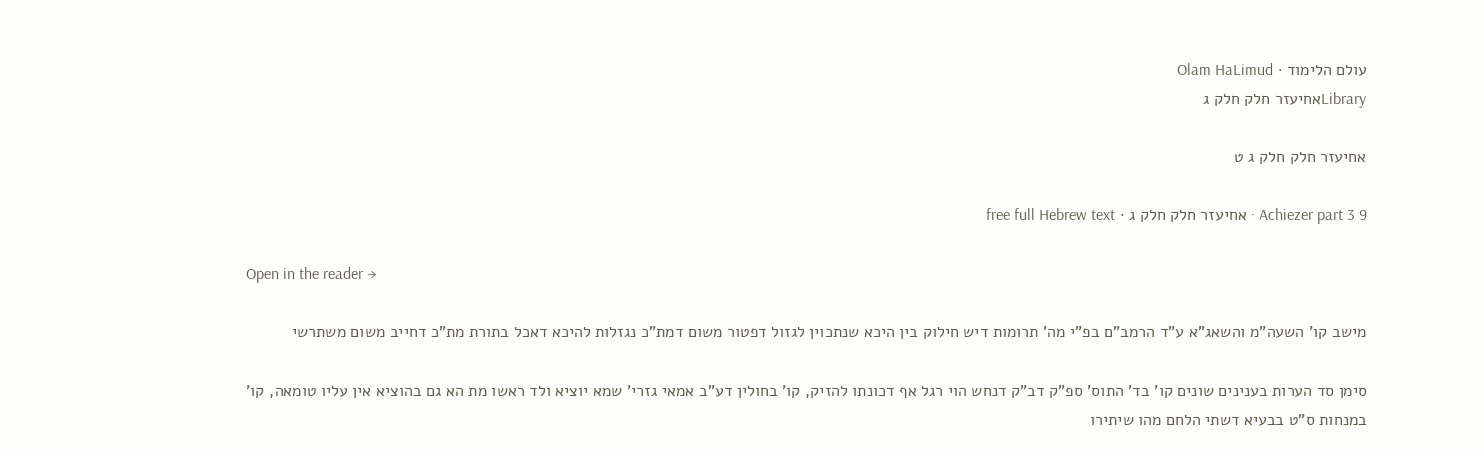עולם הלימוד · Olam HaLimud
Libraryאחיעזר חלק חלק ג

אחיעזר חלק חלק ג ט

Achiezer part 3 9 · אחיעזר חלק חלק ג · free full Hebrew text

Open in the reader →

מישב קו' השעה"מ והשאג"א ע"ד הרמב"ם בפ"י מה' תרומות דיש חילוק בין היכא שנתכוין לגזול דפטור משום דמת"כ נגזלות להיכא דאכל בתורת מת"כ דחייב משום משתרשי

סימן סד הערות בענינים שונים קו' בד' התוס' ספ"ק דב"ק דנחש הוי רגל אף דכונתו להזיק, קו' בחולין דע"ב אמאי גזרי' שמא יוציא ולד ראשו מת הא גם בהוציא אין עליו טומאה, קו' במנחות ס"ט בבעיא דשתי הלחם מהו שיתירו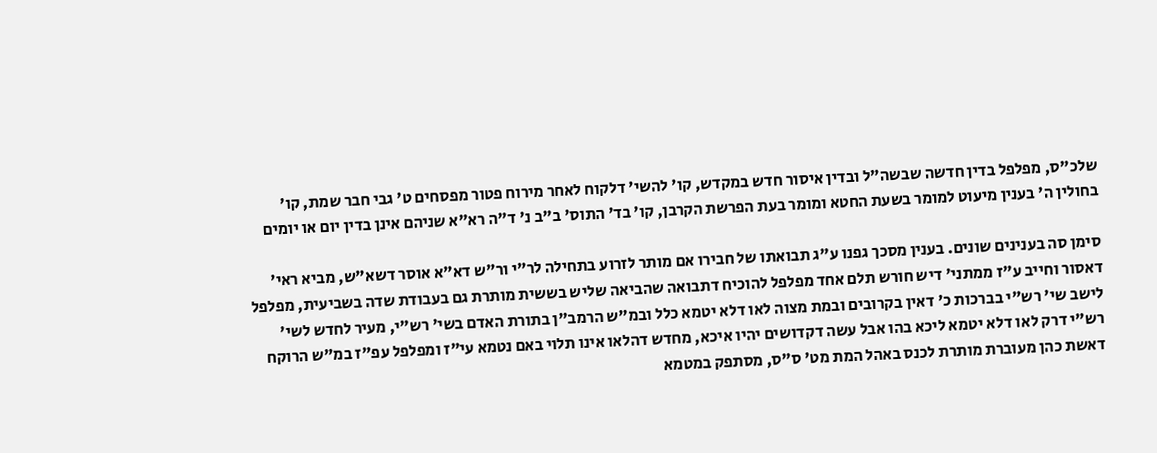שלכ"ס, מפלפל בדין חדשה שבשה"ל ובדין איסור חדש במקדש, קו' להשי' דלקוח לאחר מירוח פטור מפסחים ט' גבי חבר שמת, קו' בחולין ה' בענין מיעוט למומר בשעת החטא ומומר בעת הפרשת הקרבן, קו' בד' התוס' ב"ב נ' ד"ה רא"א שניהם אינן בדין יום או יומים

סימן סה בענינים שונים. בענין מסכך גפנו ע"ג תבואתו של חבירו אם מותר לזרוע בתחילה לר"י ור"ש דא"א אוסר דשא"ש, מביא ראי' דאסור וחייב ע"ז ממתני' דיש חורש תלם אחד מפלפל להוכיח דתבואה שהביאה שליש בששית מותרת גם בעבודת שדה בשביעית, מפלפל לישב שי' רש"י בברכות כ' דאין בקרובים ובמת מצוה לאו דלא יטמא כלל ובמ"ש הרמב"ן בתורת האדם בשי' רש"י, מעיר לחדש לשי' רש"י דרק לאו דלא יטמא ליכא בהו אבל עשה דקדושים יהיו איכא, מחדש דהלאו אינו תלוי באם נטמא עי"ז ומפלפל עפ"ז במ"ש הרוקח דאשת כהן מעוברת מותרת לכנס באהל המת מט' ס"ס, מסתפק במטמא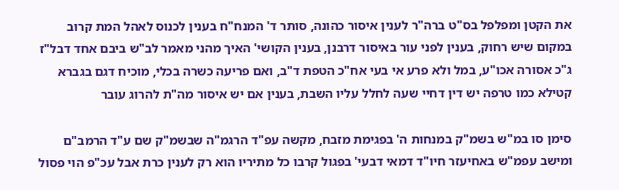את הקטן ומפלפל בס"ט ברה"ר לענין איסור כהונה, סותר ד' המנח"ח בענין לכנוס לאהל המת קרוב במקום שיש רחוק, בענין לפני עור באיסור דרבנן, בענין הקושי' האיך מהני מאמר לב"ש ביבם אחד דבל"ז ג"כ אסורה אכו"ע, במל ולא פרע אי בעי אח"כ הטפת ד"ב, ואם פריעה כשרה בכלי, מוכיח דגם בגברא קטילא כמו טרפה יש דין דחיי שעה לחלל עליו השבת, בענין אם יש איסור מה"ת להרוג עובר

סימן סו במ"ש בשמ"ק במנחות ה' בפגימת מזבח, מקשה עפ"ד הרגמ"ה שבשמ"ק שם ע"ד הרמב"ם ומישב עפמ"ש באחיעזר חיו"ד דמאי דבעי' בפגול קרבו כל מתיריו הוא רק לענין כרת אבל עכ"פ הוי פסול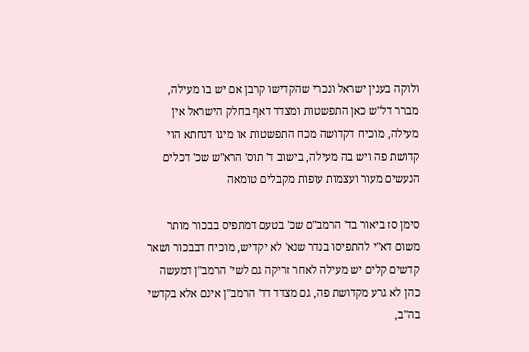ולוקה בענין ישראל ונכרי שהקדישו קרבן אם יש בו מעילה, מברר דל"ש כאן התפשטות ומצדד דאף בחלק הישראל אין מעילה, מוכיח דקדושה מכח התפשטות או מיגו דנחתא הוי קדושת פה ויש בה מעילה, בישוב ד' תוס' הרא"ש שכ' דכלים הנעשים מעור ועצמות עופות מקבלים טומאה

סימן סז ביאור בד' הרמב"ם שכ' בטעם דמתפיס בבכור מותר משום דא"י להתפיסו בנדר שנא' לא יקדיש, מוכיח דבבכור ושאר קדשים קלים יש מעילה לאחר זריקה גם לשי' הרמב"ן דמעשה כהן לא גרע מקדושת פה, גם מצדד דד' הרמב"ן אינם אלא בקדשי בה"ב,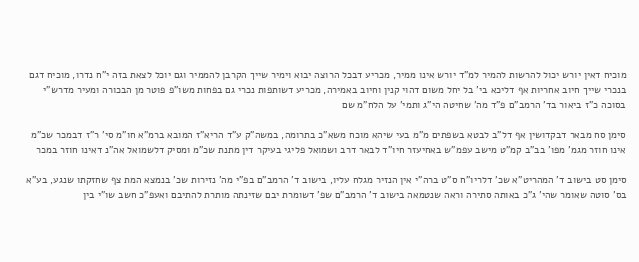מוכיח דאין יורש יכול להרשות להמיר למ"ד יורש אינו ממיר, מכריע דבכל הרוצה יבוא וימיר שייך הקרבן להממיר וגם יוכל לצאת בזה י"ח נדרו, מוכיח דגם בנכרי שייך חיוב אחריות אף דליכא בי' בל יחל משום דהוי קנין וחיוב באמירה, מכריע דשותפות נכרי גם בפחות משו"פ פוטר מן הבכורה ומעיר מדרש"י בסוכה כ"ז ביאור בד' הרמב"ם פ"ד מה' שחיטה הי"ג ותמי' על הלח"מ שם

סימן סח מבאר דבקדושין אף דל"ב לבטא בשפתים מ"מ בעי שיהא מוכח משא"כ בתרומה, במשה"ק ע"ד הריא"ז המובא ברמ"א חו"מ סי' ר"ז דבמכר שכ"מ אינו חוזר מגמ' מפו' בב"ב קמ"ט מישב עפמ"ש באחיעזר חיו"ד לבאר דרב ושמואל פליגי בעיקר דין מתנת שכ"מ ומסיק דלשמואל אה"נ דאינו חוזר במכר

סימן סט בישוב ד' המהריט"א שכ' דלריו"ח ס"ט ברה"י אין הנזיר מגלח עליו, בישוב ד' הרמב"ם בפ"י מה' נזירות שכ' בנמצא המת צף שחזקתו שנגע, בע"א בס' סוטה שאומר שהי' ג"כ באותה סתירה וראה שנטמאה בישוב ד' הרמב"ם שפ' דשומרת יבם שזינתה מותרת להתיבם ואעפ"כ חשב שו"י בין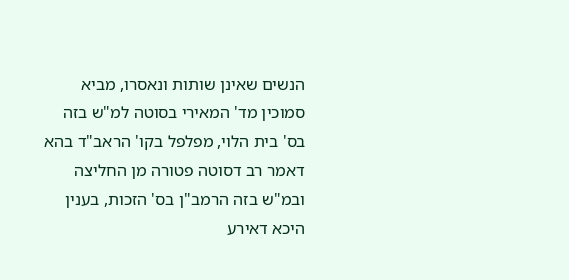הנשים שאינן שותות ונאסרו, מביא סמוכין מד' המאירי בסוטה למ"ש בזה בס' בית הלוי, מפלפל בקו' הראב"ד בהא דאמר רב דסוטה פטורה מן החליצה ובמ"ש בזה הרמב"ן בס' הזכות, בענין היכא דאירע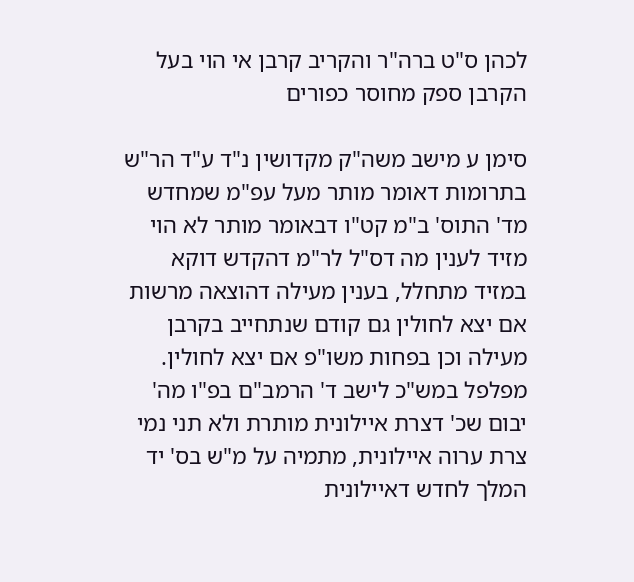לכהן ס"ט ברה"ר והקריב קרבן אי הוי בעל הקרבן ספק מחוסר כפורים

סימן ע מישב משה"ק מקדושין נ"ד ע"ד הר"ש בתרומות דאומר מותר מעל עפ"מ שמחדש מד' התוס' ב"מ קט"ו דבאומר מותר לא הוי מזיד לענין מה דס"ל לר"מ דהקדש דוקא במזיד מתחלל, בענין מעילה דהוצאה מרשות אם יצא לחולין גם קודם שנתחייב בקרבן מעילה וכן בפחות משו"פ אם יצא לחולין. מפלפל במש"כ לישב ד' הרמב"ם בפ"ו מה' יבום שכ' דצרת איילונית מותרת ולא תני נמי צרת ערוה איילונית, מתמיה על מ"ש בס' יד המלך לחדש דאיילונית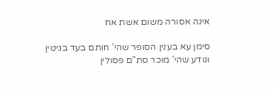אינה אסורה משום אשת אח

סימן עא בענין הסופר שהי' חותם בעד בגיטין ונודע שהי' מוכר סת"ם פסולין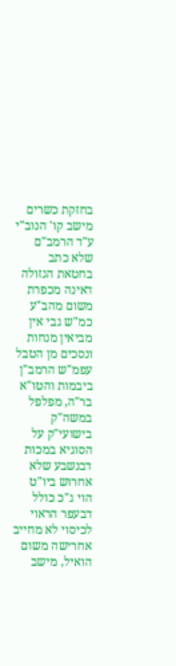בחזקת כשרים מישב קו' הנוב"י ע"ד הרמב"ם שלא כתב בחטאת הגזולה דאינה מכפרת משום מהב"ע כמ"ש גבי אין מביאין מנחות ונסכים מן הטבל עפמ"ש הרמב"ן ביבמות והטו"א בר"ה, מפלפל במשה"ק בישועי"ק על הסוגיא במכות דבנשבע שלא אחרוש ביו"ט הוי ג"כ כולל דבעפר הראוי לכיסוי לא מחייב אחרישה משום הואיל, מישב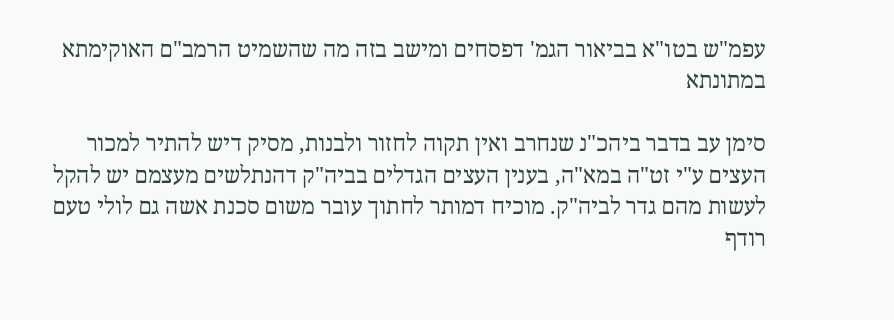עפמ"ש בטו"א בביאור הגמ' דפסחים ומישב בזה מה שהשמיט הרמב"ם האוקימתא במתונתא

סימן עב בדבר ביהכ"נ שנחרב ואין תקוה לחזור ולבנות, מסיק דיש להתיר למכור העצים ע"י זט"ה במא"ה, בענין העצים הגדלים בביה"ק דהנתלשים מעצמם יש להקל לעשות מהם גדר לביה"ק. מוכיח דמותר לחתוך עובר משום סכנת אשה גם לולי טעם רודף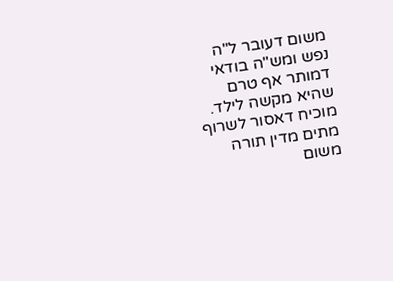משום דעובר ל"ה נפש ומש"ה בודאי דמותר אף טרם שהיא מקשה לילד. מוכיח דאסור לשרוף מתים מדין תורה משום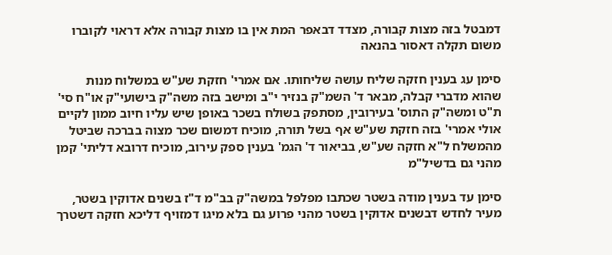דמבטל בזה מצות קבורה, מצדד דבאפר המת אין בו מצות קבורה אלא דראוי לקוברו משום תקלה דאסור בהנאה

סימן עג בענין חזקה שליח עושה שליחותו. אם אמרי' חזקת שע"ש במשלוח מנות שהוא מדברי קבלה, מבאר ד' השמ"ק בנזיר י"ב ומישב בזה משה"ק בישועי"ק או"ח סי' ת"ט ומשה"ק התוס' בעירובין, מסתפק בשולח בשכר באופן שיש עליו חיוב ממון לקיים אולי אמרי' בזה חזקת שע"ש אף בשל תורה, מוכיח דמשום שכר מצוה בברכה שביטל מהמשלח ל"א חזקה שע"ש, בביאור ד' הגמ' בענין ספק עירוב, מוכיח דרובא דליתי' קמן מהני גם בדשיל"מ

סימן עד בענין מודה בשטר שכתבו מפלפל במשה"ק בב"מ ד"ז בשנים אדוקין בשטר, מעיר לחדש דבשנים אדוקין בשטר מהני פרוע גם בלא מיגו דמזויף דליכא חזקה דשטרך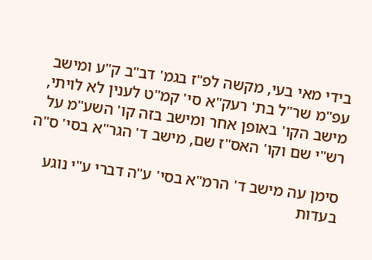בידי מאי בעי, מקשה לפ"ז בגמ' דב"ב ק"ע ומישב עפ"מ שר"ל בת' רעק"א סי' קמ"ט לענין לא לויתי, מישב הקו' באופן אחר ומישב בזה קו' השע"מ על רש"י שם וקו' האס"ז שם, מישב ד' הגר"א בסי' ס"ה

סימן עה מישב ד' הרמ"א בסי' ע"ה דברי ע"י נוגע בעדות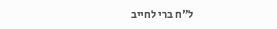ל"ח ברי לחייב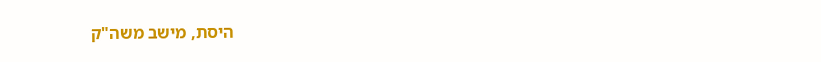היסת, מישב משה"ק